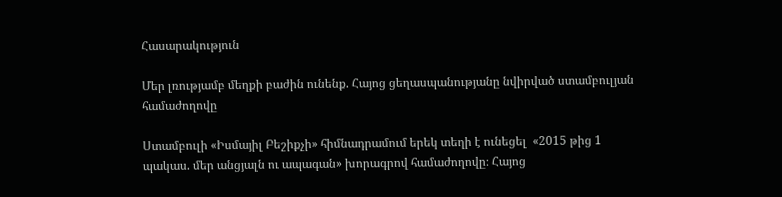Հասարակություն

Մեր լռությամբ մեղքի բաժին ունենք. Հայոց ցեղասպանությանը նվիրված ստամբուլյան համաժողովը

Ստամբուլի «Իսմայիլ Բեշիքչի» հիմնադրամում երեկ տեղի է ունեցել  «2015 թից 1 պակաս. մեր անցյալն ու ապագան» խորագրով համաժողովը։ Հայոց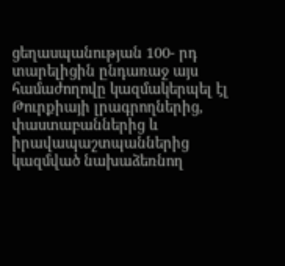ցեղասպանության 100- րդ տարելիցին ընդառաջ այս համաժողովը կազմակերպել էլ Թուրքիայի լրագրողներից, փաստաբաններից և իրավապաշտպաններից կազմված նախաձեռնող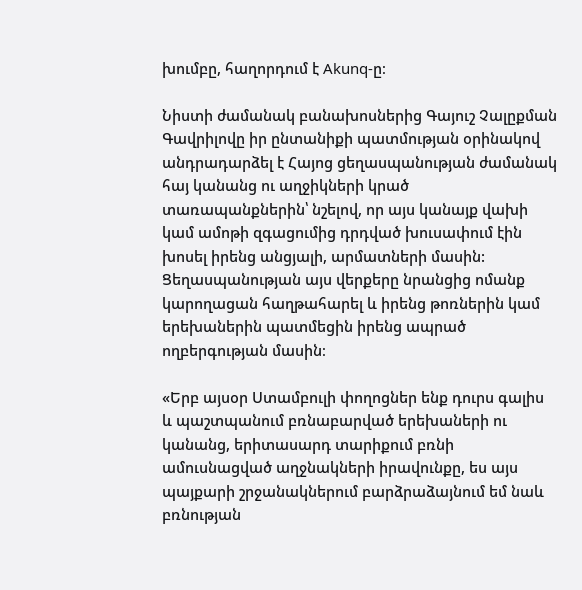խումբը, հաղորդում է Akunq-ը։

Նիստի ժամանակ բանախոսներից Գայուշ Չալըքման Գավրիլովը իր ընտանիքի պատմության օրինակով անդրադարձել է Հայոց ցեղասպանության ժամանակ հայ կանանց ու աղջիկների կրած տառապանքներին՝ նշելով, որ այս կանայք վախի կամ ամոթի զգացումից դրդված խուսափում էին խոսել իրենց անցյալի, արմատների մասին: Ցեղասպանության այս վերքերը նրանցից ոմանք կարողացան հաղթահարել և իրենց թոռներին կամ երեխաներին պատմեցին իրենց ապրած ողբերգության մասին։

«Երբ այսօր Ստամբուլի փողոցներ ենք դուրս գալիս և պաշտպանում բռնաբարված երեխաների ու կանանց, երիտասարդ տարիքում բռնի ամուսնացված աղջնակների իրավունքը, ես այս պայքարի շրջանակներում բարձրաձայնում եմ նաև բռնության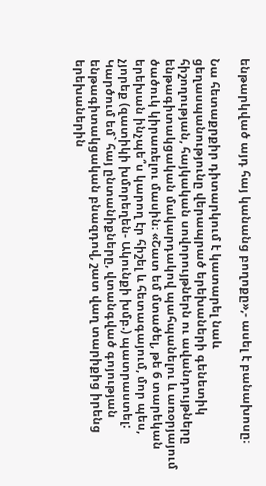ենթարկված այդ հայ կանանց բողոքը»,- ասել է բանախոսը։

Նա հետաքրքիր դիտարկում է կատարել նաև ցեղասպանությունը վերապրած երեխաների գենետիկ հիշողության, հայկական սովորույթներն ու ավանդույթները ենթագիտակցական մակարդակով պահպանելու և առօրյայում ծածուկ կիրառելու մասին։ «Շատ եմ մտածել, թե 6 տարեկան երեխան ինչպե՞ս կարող էր հիշել և հետագայում, մոր պես, չյորեք (զատիկի խմորեղեն- Ակունքի խմբ.) պատրաստել: Կարծում եմ` հայ ընտանիքները, վտանգված գոյության ենթագիտակցական բնազդով, շատ վաղ տարիքից իրենց երեխաներին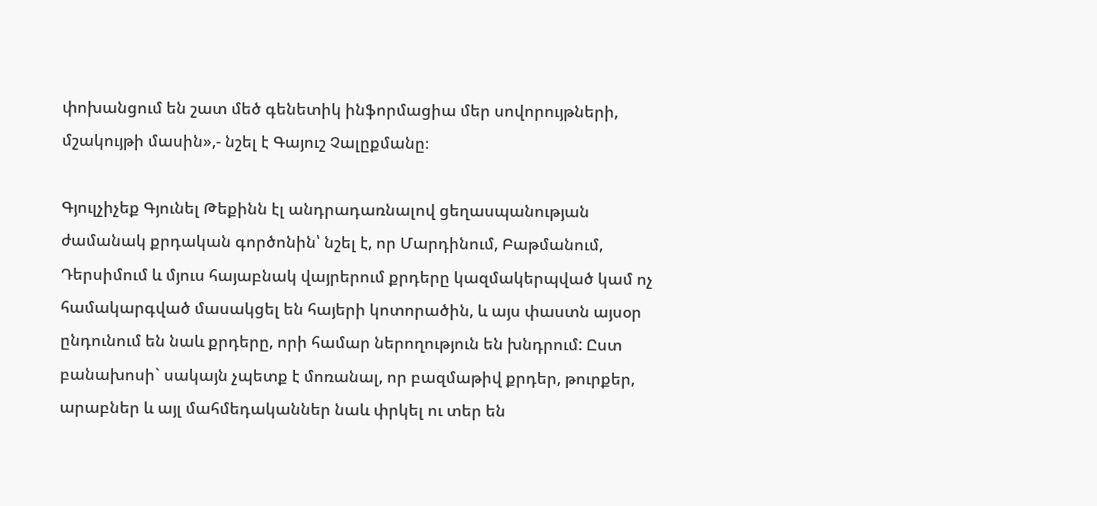փոխանցում են շատ մեծ գենետիկ ինֆորմացիա մեր սովորույթների, մշակույթի մասին»,- նշել է Գայուշ Չալըքմանը։

Գյուլչիչեք Գյունել Թեքինն էլ անդրադառնալով ցեղասպանության ժամանակ քրդական գործոնին՝ նշել է, որ Մարդինում, Բաթմանում, Դերսիմում և մյուս հայաբնակ վայրերում քրդերը կազմակերպված կամ ոչ համակարգված մասակցել են հայերի կոտորածին, և այս փաստն այսօր ընդունում են նաև քրդերը, որի համար ներողություն են խնդրում: Ըստ բանախոսի` սակայն չպետք է մոռանալ, որ բազմաթիվ քրդեր, թուրքեր, արաբներ և այլ մահմեդականներ նաև փրկել ու տեր են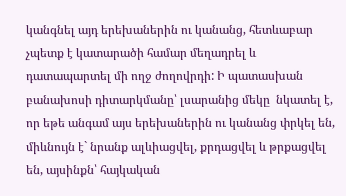կանգնել այդ երեխաներին ու կանանց, հետևաբար չպետք է կատարածի համար մեղադրել և դատապարտել մի ողջ ժողովրդի: Ի պատասխան բանախոսի դիտարկմանը՝ լսարանից մեկը  նկատել է, որ եթե անգամ այս երեխաներին ու կանանց փրկել են, միևնույն է` նրանք ալևիացվել, քրդացվել և թրքացվել են, այսինքն՝ հայկական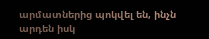արմատներից պոկվել են, ինչն արդեն իսկ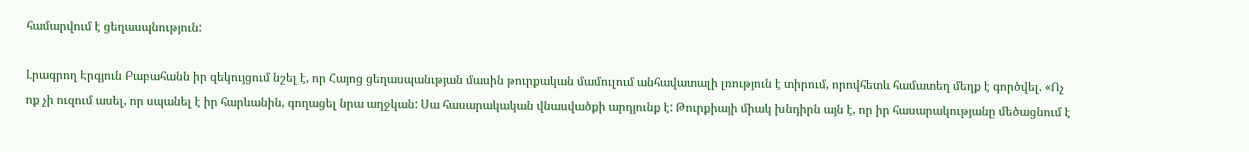համարվում է ցեղասպնություն:

Լրագրող Էրգյուն Բաբահանն իր զեկույցում նշել է, որ Հայոց ցեղասպանւթյան մասին թուրքական մամուլում անհավատալի լռություն է տիրում, որովհետև համատեղ մեղք է գործվել. «Ոչ ոք չի ուզում ասել, որ սպանել է իր հարևանին, գողացել նրա աղջկան: Սա հասարակական վնասվածքի արդյունք է: Թուրքիայի միակ խնդիրն այն է, որ իր հասարակությանը մեծացնում է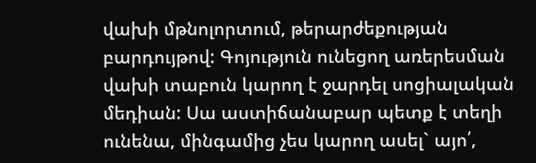վախի մթնոլորտում, թերարժեքության բարդույթով: Գոյություն ունեցող առերեսման վախի տաբուն կարող է ջարդել սոցիալական մեդիան: Սա աստիճանաբար պետք է տեղի ունենա, մինգամից չես կարող ասել` այո՛,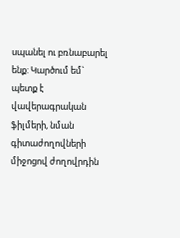սպանել ու բռնաբարել ենք: Կարծում եմ` պետք է վավերագրական ֆիլմերի, նման գիտաժողովների միջոցով ժողովրդին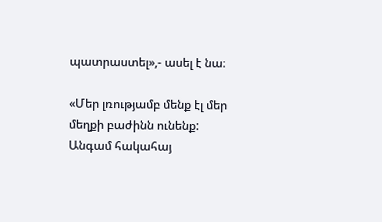պատրաստել»,- ասել է նա։

«Մեր լռությամբ մենք էլ մեր մեղքի բաժինն ունենք: Անգամ հակահայ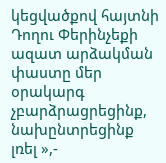կեցվածքով հայտնի Դողու Փերինչեքի ազատ արձակման փաստը մեր օրակարգ չբարձրացրեցինք, նախընտրեցինք լռել »,-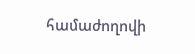համաժողովի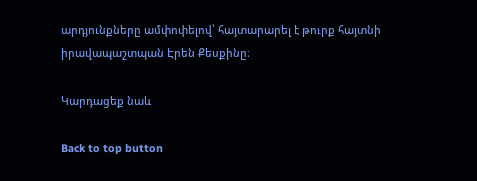արդյունքները ամփոփելով՝ հայտարարել է թուրք հայտնի իրավապաշտպան Էրեն Քեսքինը։

Կարդացեք նաև

Back to top button